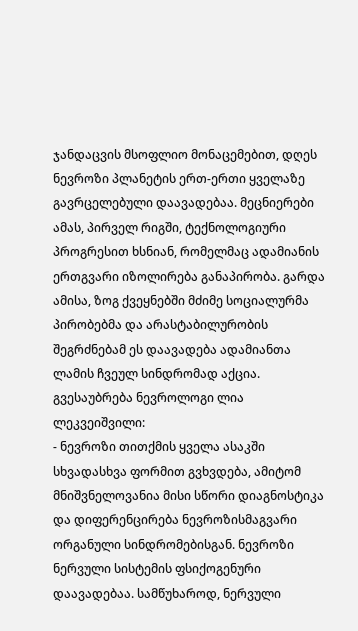ჯანდაცვის მსოფლიო მონაცემებით, დღეს ნევროზი პლანეტის ერთ-ერთი ყველაზე გავრცელებული დაავადებაა. მეცნიერები ამას, პირველ რიგში, ტექნოლოგიური პროგრესით ხსნიან, რომელმაც ადამიანის ერთგვარი იზოლირება განაპირობა. გარდა ამისა, ზოგ ქვეყნებში მძიმე სოციალურმა პირობებმა და არასტაბილურობის შეგრძნებამ ეს დაავადება ადამიანთა ლამის ჩვეულ სინდრომად აქცია. გვესაუბრება ნევროლოგი ლია ლეკვეიშვილი:
- ნევროზი თითქმის ყველა ასაკში სხვადასხვა ფორმით გვხვდება, ამიტომ მნიშვნელოვანია მისი სწორი დიაგნოსტიკა და დიფერენცირება ნევროზისმაგვარი ორგანული სინდრომებისგან. ნევროზი ნერვული სისტემის ფსიქოგენური დაავადებაა. სამწუხაროდ, ნერვული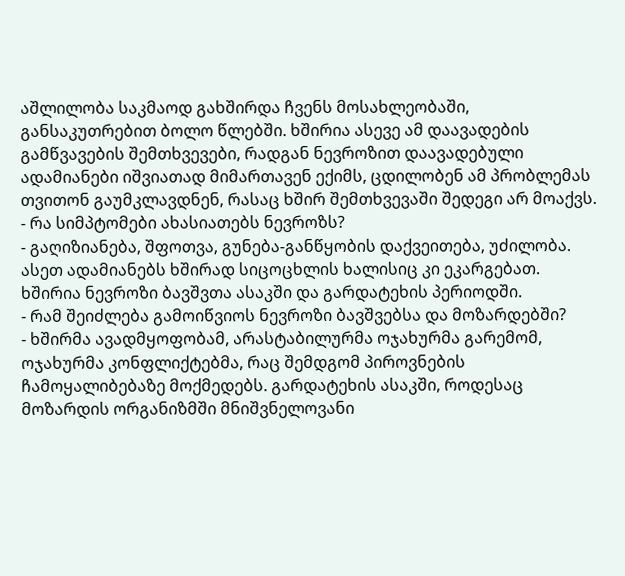აშლილობა საკმაოდ გახშირდა ჩვენს მოსახლეობაში, განსაკუთრებით ბოლო წლებში. ხშირია ასევე ამ დაავადების გამწვავების შემთხვევები, რადგან ნევროზით დაავადებული ადამიანები იშვიათად მიმართავენ ექიმს, ცდილობენ ამ პრობლემას თვითონ გაუმკლავდნენ, რასაც ხშირ შემთხვევაში შედეგი არ მოაქვს.
- რა სიმპტომები ახასიათებს ნევროზს?
- გაღიზიანება, შფოთვა, გუნება-განწყობის დაქვეითება, უძილობა. ასეთ ადამიანებს ხშირად სიცოცხლის ხალისიც კი ეკარგებათ. ხშირია ნევროზი ბავშვთა ასაკში და გარდატეხის პერიოდში.
- რამ შეიძლება გამოიწვიოს ნევროზი ბავშვებსა და მოზარდებში?
- ხშირმა ავადმყოფობამ, არასტაბილურმა ოჯახურმა გარემომ, ოჯახურმა კონფლიქტებმა, რაც შემდგომ პიროვნების ჩამოყალიბებაზე მოქმედებს. გარდატეხის ასაკში, როდესაც მოზარდის ორგანიზმში მნიშვნელოვანი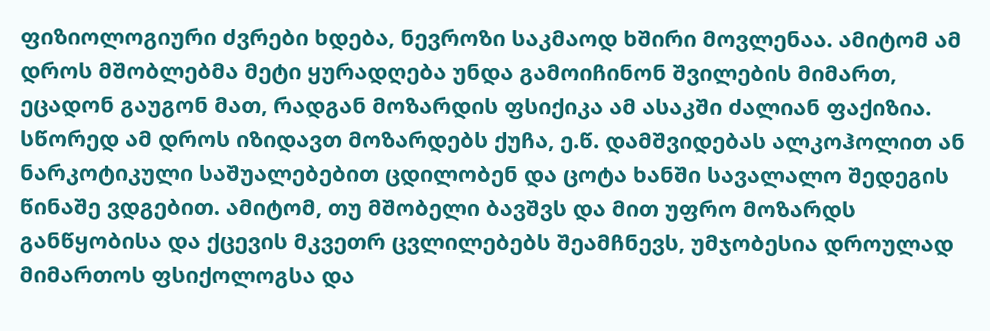ფიზიოლოგიური ძვრები ხდება, ნევროზი საკმაოდ ხშირი მოვლენაა. ამიტომ ამ დროს მშობლებმა მეტი ყურადღება უნდა გამოიჩინონ შვილების მიმართ, ეცადონ გაუგონ მათ, რადგან მოზარდის ფსიქიკა ამ ასაკში ძალიან ფაქიზია. სწორედ ამ დროს იზიდავთ მოზარდებს ქუჩა, ე.წ. დამშვიდებას ალკოჰოლით ან ნარკოტიკული საშუალებებით ცდილობენ და ცოტა ხანში სავალალო შედეგის წინაშე ვდგებით. ამიტომ, თუ მშობელი ბავშვს და მით უფრო მოზარდს განწყობისა და ქცევის მკვეთრ ცვლილებებს შეამჩნევს, უმჯობესია დროულად მიმართოს ფსიქოლოგსა და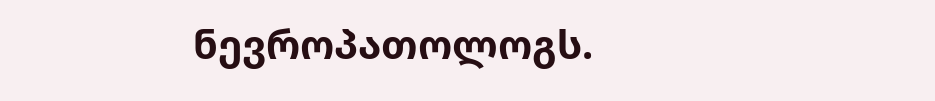ნევროპათოლოგს.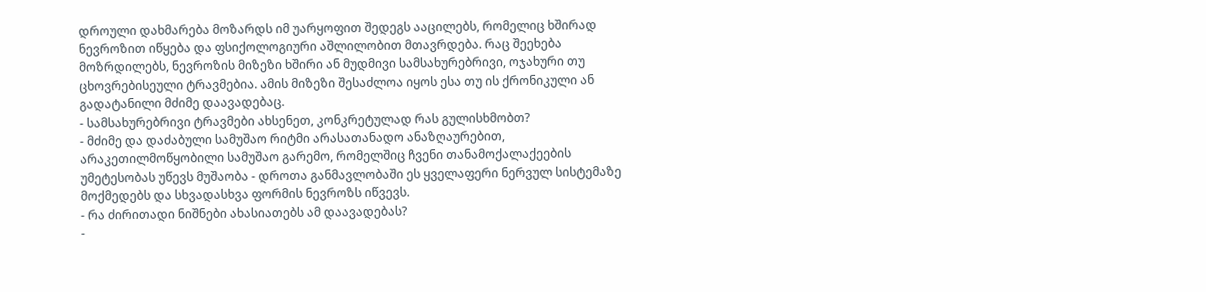დროული დახმარება მოზარდს იმ უარყოფით შედეგს ააცილებს, რომელიც ხშირად ნევროზით იწყება და ფსიქოლოგიური აშლილობით მთავრდება. რაც შეეხება მოზრდილებს, ნევროზის მიზეზი ხშირი ან მუდმივი სამსახურებრივი, ოჯახური თუ ცხოვრებისეული ტრავმებია. ამის მიზეზი შესაძლოა იყოს ესა თუ ის ქრონიკული ან გადატანილი მძიმე დაავადებაც.
- სამსახურებრივი ტრავმები ახსენეთ, კონკრეტულად რას გულისხმობთ?
- მძიმე და დაძაბული სამუშაო რიტმი არასათანადო ანაზღაურებით, არაკეთილმოწყობილი სამუშაო გარემო, რომელშიც ჩვენი თანამოქალაქეების უმეტესობას უწევს მუშაობა - დროთა განმავლობაში ეს ყველაფერი ნერვულ სისტემაზე მოქმედებს და სხვადასხვა ფორმის ნევროზს იწვევს.
- რა ძირითადი ნიშნები ახასიათებს ამ დაავადებას?
-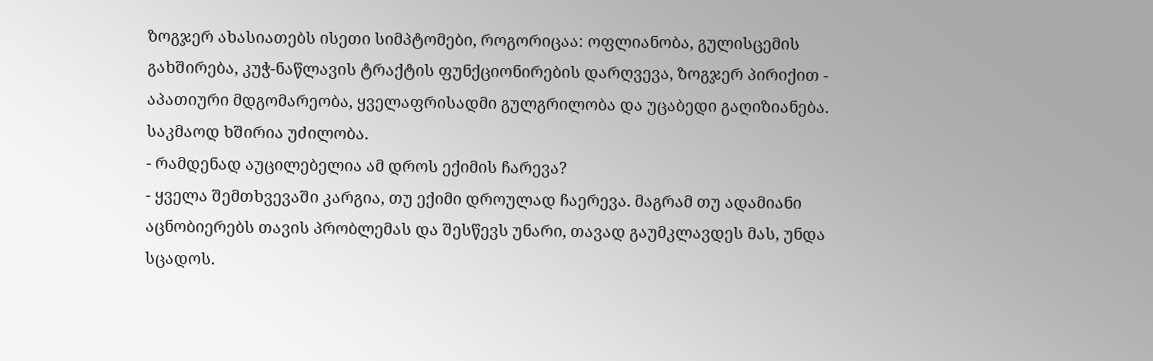ზოგჯერ ახასიათებს ისეთი სიმპტომები, როგორიცაა: ოფლიანობა, გულისცემის გახშირება, კუჭ-ნაწლავის ტრაქტის ფუნქციონირების დარღვევა, ზოგჯერ პირიქით - აპათიური მდგომარეობა, ყველაფრისადმი გულგრილობა და უცაბედი გაღიზიანება. საკმაოდ ხშირია უძილობა.
- რამდენად აუცილებელია ამ დროს ექიმის ჩარევა?
- ყველა შემთხვევაში კარგია, თუ ექიმი დროულად ჩაერევა. მაგრამ თუ ადამიანი აცნობიერებს თავის პრობლემას და შესწევს უნარი, თავად გაუმკლავდეს მას, უნდა სცადოს.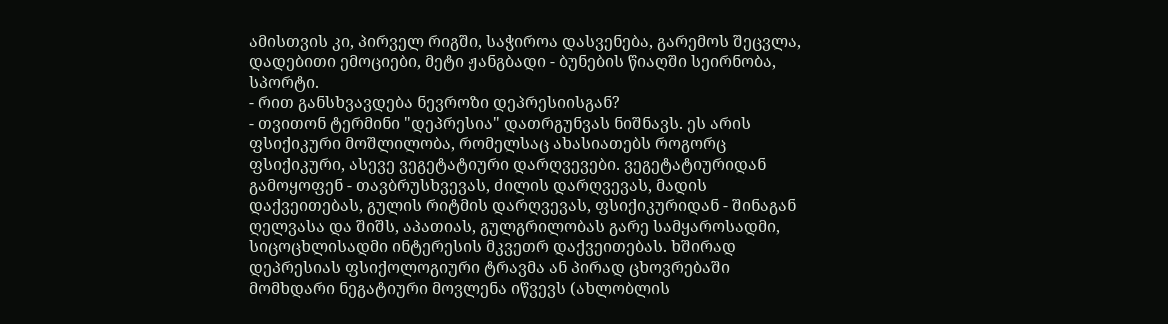ამისთვის კი, პირველ რიგში, საჭიროა დასვენება, გარემოს შეცვლა, დადებითი ემოციები, მეტი ჟანგბადი - ბუნების წიაღში სეირნობა, სპორტი.
- რით განსხვავდება ნევროზი დეპრესიისგან?
- თვითონ ტერმინი "დეპრესია" დათრგუნვას ნიშნავს. ეს არის ფსიქიკური მოშლილობა, რომელსაც ახასიათებს როგორც ფსიქიკური, ასევე ვეგეტატიური დარღვევები. ვეგეტატიურიდან გამოყოფენ - თავბრუსხვევას, ძილის დარღვევას, მადის დაქვეითებას, გულის რიტმის დარღვევას, ფსიქიკურიდან - შინაგან ღელვასა და შიშს, აპათიას, გულგრილობას გარე სამყაროსადმი, სიცოცხლისადმი ინტერესის მკვეთრ დაქვეითებას. ხშირად დეპრესიას ფსიქოლოგიური ტრავმა ან პირად ცხოვრებაში მომხდარი ნეგატიური მოვლენა იწვევს (ახლობლის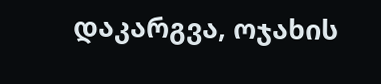დაკარგვა, ოჯახის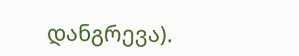დანგრევა).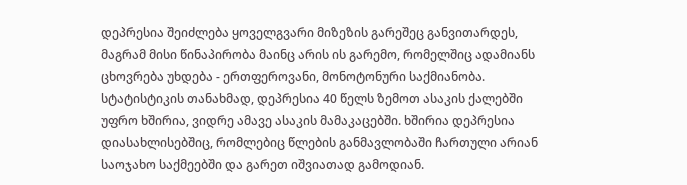დეპრესია შეიძლება ყოველგვარი მიზეზის გარეშეც განვითარდეს, მაგრამ მისი წინაპირობა მაინც არის ის გარემო, რომელშიც ადამიანს ცხოვრება უხდება - ერთფეროვანი, მონოტონური საქმიანობა. სტატისტიკის თანახმად, დეპრესია 40 წელს ზემოთ ასაკის ქალებში უფრო ხშირია, ვიდრე ამავე ასაკის მამაკაცებში. ხშირია დეპრესია დიასახლისებშიც, რომლებიც წლების განმავლობაში ჩართული არიან საოჯახო საქმეებში და გარეთ იშვიათად გამოდიან.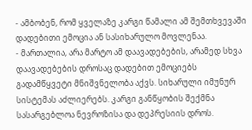- ამბობენ, რომ ყველაზე კარგი წამალი ამ შემთხვევაში დადებითი ემოცია ან სასიხარულო მოვლენაა.
- მართალია, არა მარტო ამ დაავადებების, არამედ სხვა დაავადებების დროსაც დადებით ემოციებს გადამწყვეტი მნიშვნელობა აქვს. სიხარული იმუნურ სისტემას აძლიერებს. კარგი განწყობის შექმნა სასარგებლოა ნევროზისა და დეპრესიის დროს.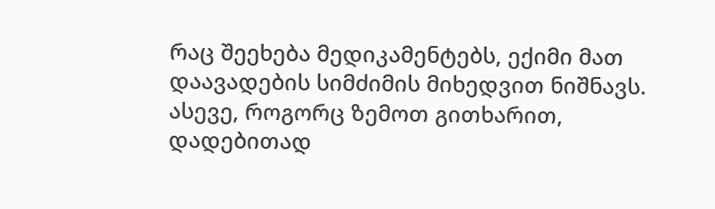რაც შეეხება მედიკამენტებს, ექიმი მათ დაავადების სიმძიმის მიხედვით ნიშნავს. ასევე, როგორც ზემოთ გითხარით, დადებითად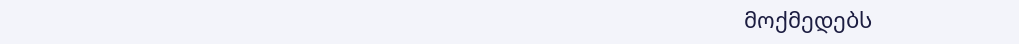მოქმედებს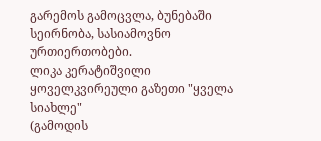გარემოს გამოცვლა, ბუნებაში სეირნობა, სასიამოვნო ურთიერთობები.
ლიკა კერატიშვილი
ყოველკვირეული გაზეთი "ყველა სიახლე"
(გამოდის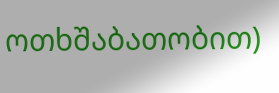ოთხშაბათობით)